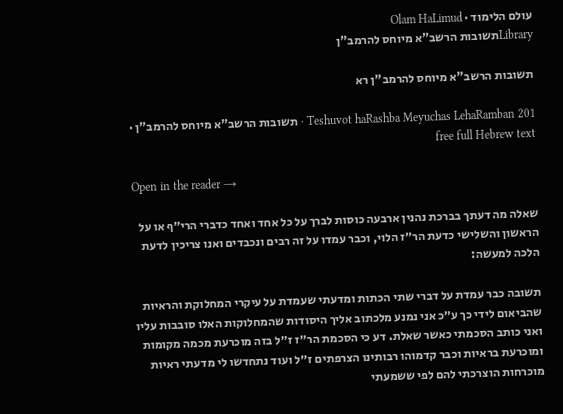עולם הלימוד · Olam HaLimud
Libraryתשובות הרשב"א מיוחס להרמב"ן

תשובות הרשב"א מיוחס להרמב"ן רא

Teshuvot haRashba Meyuchas LehaRamban 201 · תשובות הרשב"א מיוחס להרמב"ן · free full Hebrew text

Open in the reader →

שאלה מה דעתך בברכת נהנין ארבעה כוסות לברך על כל אחד ואחד כדברי הרי״ף או על הראשון והשלישי כדעת הר״ז הלוי, וכבר עמדו על זה רבים ונכבדים ואנו צריכין לדעת הלכה למעשה:

תשובה כבר עמדת על דברי שתי הכתות ומדעתי שעמדת על עיקרי המחלוקת והראיות שהביאום לידי כך ע״כ אני נמנע מלכתוב אליך היסודות שהמחלוקות האלו סובבות עליו ואני כותב הסכמתי כאשר שאלת. דע כי הסכמת הר״ז ז״ל בזה מוכרעת מכמה מקומות ומוכרעת בראיות וכבר קדמוהו רבותינו הצרפתים ז״ל ועוד נתחדשו לי מדעתי ראיות מוכרחות הוצרכתי להם לפי ששמעתי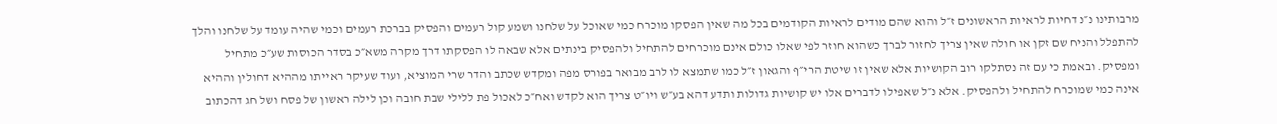מרבותינו נ״נ דחיות לראיות הראשונים ז״ל והוא שהם מודים לראיות הקודמים בכל מה שאין הפסקו מוכרח כמי שאוכל על שלחנו ושמע קול רעמים והפסיק בברכת רעמים וכמי שהיה עומד על שלחנו והלך להתפלל והניח שם זקן או חולה שאין צריך לחזור לברך כשהוא חוזר לפי שאלו כולם אינם מוכרחים להתחיל ולהפסיק בינתים אלא שבאה לו הפסקתו דרך מקרה משא״כ בסדר הכוסות שע״כ מתחיל ומפסיק. ובאמת כי עם זה נסתלקו רוב הקושיות אלא שאין זו שיטת הרי״ף והגאון ז״ל כמו שתמצא לו לרב מבואר בפורס מפה ומקדש שכתב והדר שרי המוציא, ועוד שעיקר ראייתו מההיא דחולין וההיא אינה כמי שמוכרח להתחיל ולהפסיק. אלא נ״ל שאפילו לדברים אלו יש קושיות גדולות ותדע דהא בע״ש ויו״ט צריך הוא לקדש ואח״כ לאכול פת ללילי שבת חובה וכן לילה ראשון של פסח ושל חג דהכתוב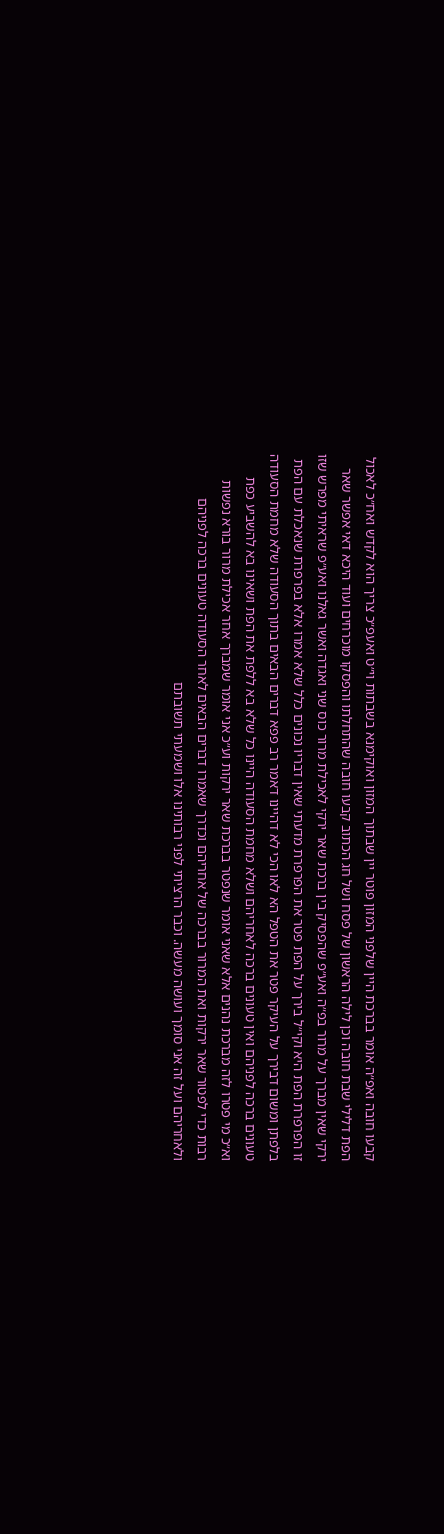קבעו חובה ואפ״ה אומר בברכת היין שלפני המזון פוטר יין שבתוך המזון ואוקימנא בשבתות וי״ט ואעפ״כ צריך הוא לקדש ואח״כ לאכול הפת דלילי שבת חובה וכן לילה הראשון של פסח ושל חג הכתוב קבעו חובה שהתחלתו והפסקו מוכרחים ועוד היכא דאי אפשר שאר ירקי שאין מברך על מרור בפ״ה ואע״פ שהפסיק בין ברכת שאר ירקי לאכילת מרור כוס שני ואגדה ואשר גאלנו ואע״פ שראיתי מפרש שזו זו הפרפרת הפת היא וקי״ל בירך על הפת פטר את הפרפרת מדעתי שאין דבריו נכונים כלל שלא אמרו אלא בפרפרת שנאכלת עם הפת בלפתן ומשום דבירך על העיקר פטר את הטפל הא לאו הכי לא דהיינו דאמר רב פפא דברים הבאים בתוך הסעודה שלא מחמת הסעודה טעונים ברכה לפניהם ואין טעונים ברכה לאחריהם ושלא מחמת הסעודה היינו כל שלא בא ללפת את הפת ושאינו בא להשביע כפת וא״כ מי פטרו לזה מברכת נהנים אלא שאני אומר שנפטר בברכת שאר ירקות וע״כ אני אומר שמברך אחר אכילת מרור בורא נפשות רבות כדי לפטור שאר ירקות ואת המרור בברכה של אחריהם וכדרך שאמרו דברים הבאים לאחר הסעודה טעונים ברכה לפניהם ולאחריהם ועל זה אני סומך ועושה מעשה. וכבר הרציתי לפני רבותינו אלו ושמעתי תשובתם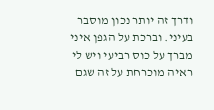ודרך זה יותר נכון מוסבר בעיני. וברכת על הגפן איני מברך על כוס רביעי ויש לי ראיה מוכרחת על זה שגם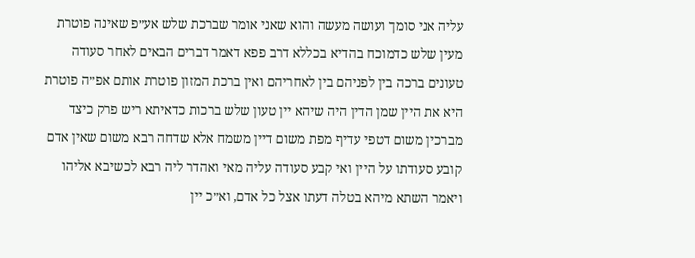עליה אני סומך ועושה מעשה והוא שאני אומר שברכת שלש אע״פ שאינה פוטרת מעין שלש כדמוכח בהדיא בכללא דרב פפא דאמר דברים הבאים לאחר סעודה טעונים ברכה בין לפניהם בין לאחריהם ואין ברכת המזון פוטרת אותם אפ״ה פוטרת היא את היין שמן הדין היה שיהא יין טעון שלש ברכות כדאיתא ריש פרק כיצד מברכין משום דטפי עדיף מפת משום דיין משמח אלא שדחה רבא משום שאין אדם קובע סעודתו על היין ואי קבע סעודה עליה מאי ואהדר ליה רבא לכשיבא אליהו ויאמר השתא מיהא בטלה דעתו אצל כל אדם, וא״כ יין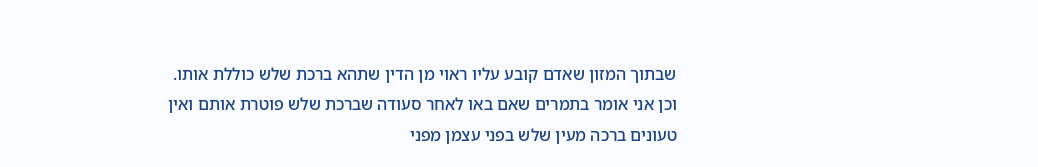שבתוך המזון שאדם קובע עליו ראוי מן הדין שתהא ברכת שלש כוללת אותו. וכן אני אומר בתמרים שאם באו לאחר סעודה שברכת שלש פוטרת אותם ואין טעונים ברכה מעין שלש בפני עצמן מפני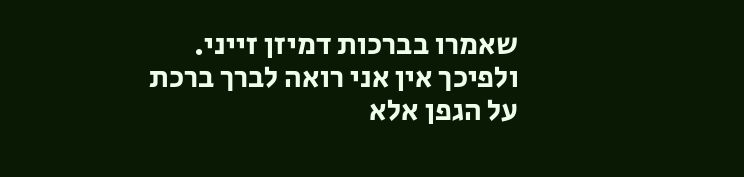שאמרו בברכות דמיזן זייני. ולפיכך אין אני רואה לברך ברכת על הגפן אלא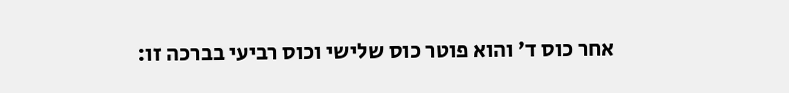אחר כוס ד׳ והוא פוטר כוס שלישי וכוס רביעי בברכה זו: